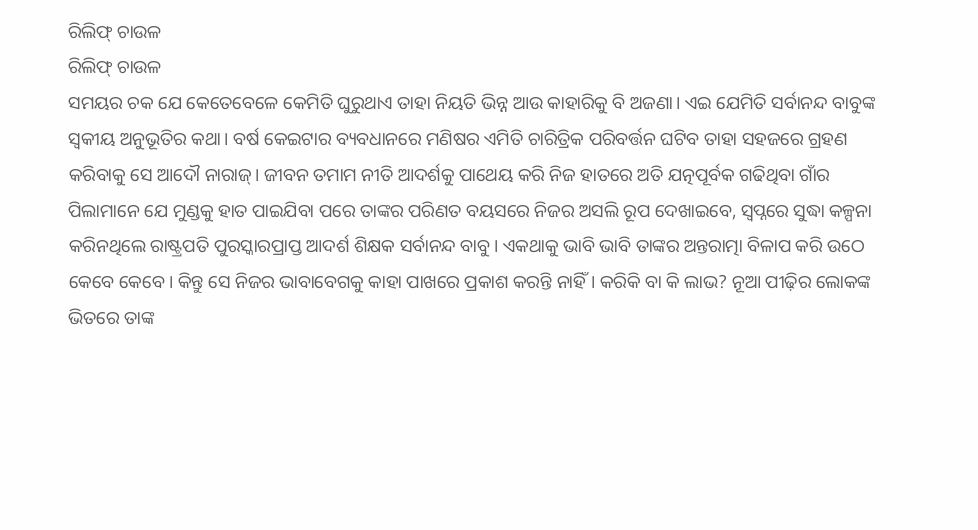ରିଲିଫ୍ ଚାଉଳ
ରିଲିଫ୍ ଚାଉଳ
ସମୟର ଚକ ଯେ କେତେବେଳେ କେମିତି ଘୁରୁଥାଏ ତାହା ନିୟତି ଭିନ୍ନ ଆଉ କାହାରିକୁ ବି ଅଜଣା। ଏଇ ଯେମିତି ସର୍ବାନନ୍ଦ ବାବୁଙ୍କ ସ୍ବକୀୟ ଅନୁଭୂତିର କଥା। ବର୍ଷ କେଇଟାର ବ୍ୟବଧାନରେ ମଣିଷର ଏମିତି ଚାରିତ୍ରିକ ପରିବର୍ତ୍ତନ ଘଟିବ ତାହା ସହଜରେ ଗ୍ରହଣ କରିବାକୁ ସେ ଆଦୌ ନାରାଜ୍। ଜୀବନ ତମାମ ନୀତି ଆଦର୍ଶକୁ ପାଥେୟ କରି ନିଜ ହାତରେ ଅତି ଯତ୍ନପୂର୍ବକ ଗଢିଥିବା ଗାଁର ପିଲାମାନେ ଯେ ମୁଣ୍ଡକୁ ହାତ ପାଇଯିବା ପରେ ତାଙ୍କର ପରିଣତ ବୟସରେ ନିଜର ଅସଲି ରୂପ ଦେଖାଇବେ, ସ୍ଵପ୍ନରେ ସୁଦ୍ଧା କଳ୍ପନା କରିନଥିଲେ ରାଷ୍ଟ୍ରପତି ପୁରସ୍କାରପ୍ରାପ୍ତ ଆଦର୍ଶ ଶିକ୍ଷକ ସର୍ବାନନ୍ଦ ବାବୁ। ଏକଥାକୁ ଭାବି ଭାବି ତାଙ୍କର ଅନ୍ତରାତ୍ମା ବିଳାପ କରି ଉଠେ କେବେ କେବେ। କିନ୍ତୁ ସେ ନିଜର ଭାବାବେଗକୁ କାହା ପାଖରେ ପ୍ରକାଶ କରନ୍ତି ନାହିଁ। କରିକି ବା କି ଲାଭ? ନୂଆ ପୀଢ଼ିର ଲୋକଙ୍କ ଭିତରେ ତାଙ୍କ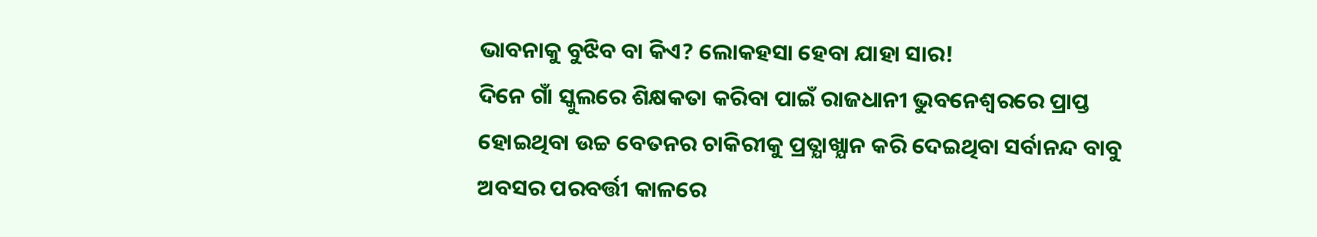ଭାବନାକୁ ବୁଝିବ ବା କିଏ? ଲୋକହସା ହେବା ଯାହା ସାର!
ଦିନେ ଗାଁ ସ୍କୁଲରେ ଶିକ୍ଷକତା କରିବା ପାଇଁ ରାଜଧାନୀ ଭୁବନେଶ୍ଵରରେ ପ୍ରାପ୍ତ ହୋଇଥିବା ଉଚ୍ଚ ବେତନର ଚାକିରୀକୁ ପ୍ରତ୍ଯାଖ୍ଯାନ କରି ଦେଇଥିବା ସର୍ବାନନ୍ଦ ବାବୁ ଅବସର ପରବର୍ତ୍ତୀ କାଳରେ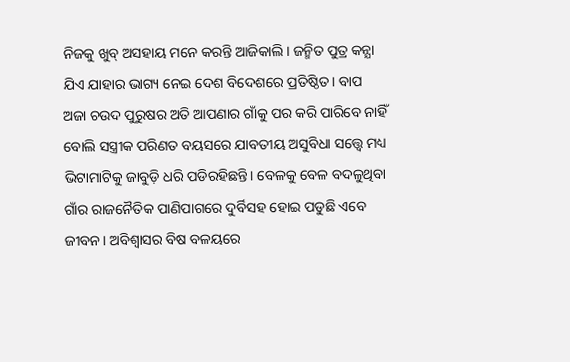ନିଜକୁ ଖୁବ୍ ଅସହାୟ ମନେ କରନ୍ତି ଆଜିକାଲି। ଜନ୍ମିତ ପୁତ୍ର କନ୍ଯା ଯିଏ ଯାହାର ଭାଗ୍ୟ ନେଇ ଦେଶ ବିଦେଶରେ ପ୍ରତିଷ୍ଠିତ। ବାପ ଅଜା ଚଉଦ ପୁରୁଷର ଅତି ଆପଣାର ଗାଁକୁ ପର କରି ପାରିବେ ନାହିଁ ବୋଲି ସସ୍ତ୍ରୀକ ପରିଣତ ବୟସରେ ଯାବତୀୟ ଅସୁବିଧା ସତ୍ତ୍ୱେ ମଧ୍ୟ ଭିଟାମାଟିକୁ ଜାବୁଡ଼ି ଧରି ପଡିରହିଛନ୍ତି। ବେଳକୁ ବେଳ ବଦଳୁଥିବା ଗାଁର ରାଜନୈତିକ ପାଣିପାଗରେ ଦୁର୍ବିସହ ହୋଇ ପଡୁଛି ଏବେ ଜୀବନ। ଅବିଶ୍ଵାସର ବିଷ ବଳୟରେ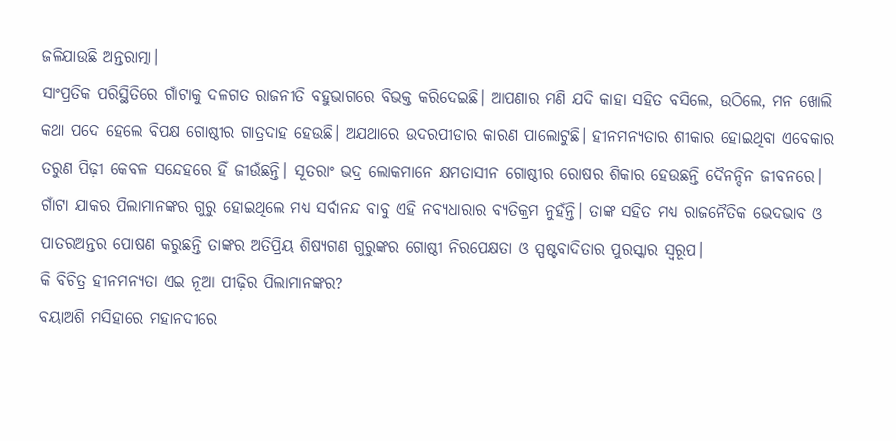ଜଳିଯାଉଛି ଅନ୍ତରାତ୍ମା।
ସାଂପ୍ରତିକ ପରିସ୍ଥିତିରେ ଗାଁଟାକୁ ଦଳଗତ ରାଜନୀତି ବହୁଭାଗରେ ବିଭକ୍ତ କରିଦେଇଛି। ଆପଣାର ମଣି ଯଦି କାହା ସହିତ ବସିଲେ, ଉଠିଲେ, ମନ ଖୋଲି କଥା ପଦେ ହେଲେ ବିପକ୍ଷ ଗୋଷ୍ଠୀର ଗାତ୍ରଦାହ ହେଉଛି। ଅଯଥାରେ ଉଦରପୀଡାର କାରଣ ପାଲୋଟୁଛି। ହୀନମନ୍ୟତାର ଶୀକାର ହୋଇଥିବା ଏବେକାର ତରୁଣ ପିଢ଼ୀ କେବଳ ସନ୍ଦେହରେ ହିଁ ଜୀଉଁଛନ୍ତି। ସୂତରାଂ ଭଦ୍ର ଲୋକମାନେ କ୍ଷମତାସୀନ ଗୋଷ୍ଠୀର ରୋଷର ଶିକାର ହେଉଛନ୍ତି ଦୈନନ୍ଦିନ ଜୀବନରେ। ଗାଁଟା ଯାକର ପିଲାମାନଙ୍କର ଗୁରୁ ହୋଇଥିଲେ ମଧ୍ୟ ସର୍ବାନନ୍ଦ ବାବୁ ଏହି ନବ୍ଯଧାରାର ବ୍ଯତିକ୍ରମ ନୁହଁନ୍ତି। ତାଙ୍କ ସହିତ ମଧ୍ଯ ରାଜନୈତିକ ଭେଦଭାବ ଓ ପାତରଅନ୍ତର ପୋଷଣ କରୁଛନ୍ତି ତାଙ୍କର ଅତିପ୍ରିୟ ଶିଷ୍ୟଗଣ ଗୁରୁଙ୍କର ଗୋଷ୍ଠୀ ନିରପେକ୍ଷତା ଓ ସ୍ପଷ୍ଟବାଦିତାର ପୁରସ୍କାର ସ୍ୱରୂପ।
କି ବିଚିତ୍ର ହୀନମନ୍ୟତା ଏଇ ନୂଆ ପୀଢ଼ିର ପିଲାମାନଙ୍କର?
ବୟାଅଶି ମସିହାରେ ମହାନଦୀରେ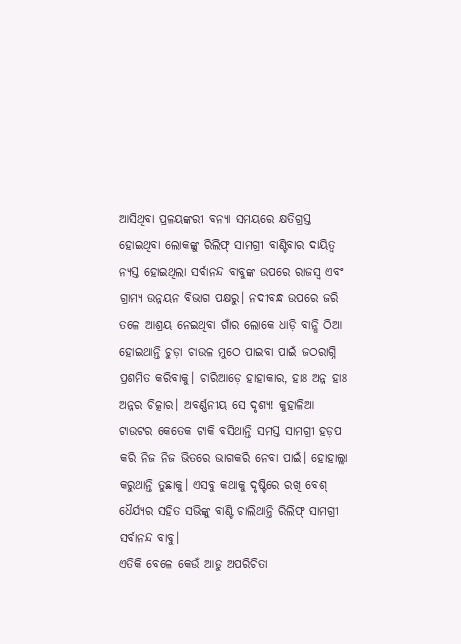ଆସିଥିବା ପ୍ରଳୟଙ୍କରୀ ବନ୍ୟା ସମୟରେ କ୍ଷତିଗ୍ରସ୍ତ ହୋଇଥିବା ଲୋକଙ୍କୁ ରିଲିଫ୍ ସାମଗ୍ରୀ ବାଣ୍ଟିବାର ଦାୟିତ୍ଵ ନ୍ୟସ୍ତ ହୋଇଥିଲା ସର୍ବାନନ୍ଦ ବାବୁଙ୍କ ଉପରେ ରାଜସ୍ବ ଏବଂ ଗ୍ରାମ୍ୟ ଉନ୍ନୟନ ବିଭାଗ ପକ୍ଷରୁ। ନଦୀବନ୍ଧ ଉପରେ ଜରି ତଳେ ଆଶ୍ରୟ ନେଇଥିବା ଗାଁର ଲୋକେ ଧାଡ଼ି ବାନ୍ଧି ଠିଆ ହୋଇଥାନ୍ତି ଚୁଡ଼ା ଚାଉଳ ମୁଠେ ପାଇବା ପାଇଁ ଜଠରାଗ୍ନି ପ୍ରଶମିତ କରିବାକୁ। ଚାରିଆଡ଼େ ହାହାକାର, ହାଃ ଅନ୍ନ ହାଃ ଅନ୍ନର ଚିତ୍କାର। ଅବର୍ଣ୍ଣନୀୟ ସେ ଦୃଶ୍ୟ! କୁହାଳିଆ ଟାଉଟର କେତେକ ଟାକି ବସିଥାନ୍ତି ସମସ୍ତ ସାମଗ୍ରୀ ହଡ଼ପ କରି ନିଜ ନିଜ ଭିତରେ ଭାଗକରି ନେବା ପାଇଁ। ହୋହାଲ୍ଲା କରୁଥାନ୍ତି ତୁଛାକୁ। ଏସବୁ କଥାକୁ ଦୃଷ୍ଟିରେ ରଖି ବେଶ୍ ଧୈର୍ଯ୍ୟର ସହିତ ସଭିଙ୍କୁ ବାଣ୍ଟି ଚାଲିଥାନ୍ତି ରିଲିଫ୍ ସାମଗ୍ରୀ ସର୍ବାନନ୍ଦ ବାବୁ।
ଏତିକି ବେଳେ କେଉଁ ଆଡୁ ଅପରିଚିତା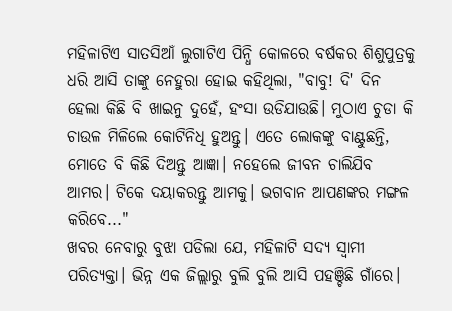ମହିଳାଟିଏ ସାତସିଆଁ ଲୁଗାଟିଏ ପିନ୍ଧି କୋଳରେ ବର୍ଷକର ଶିଶୁପୁତ୍ରକୁ ଧରି ଆସି ତାଙ୍କୁ ନେହୁରା ହୋଇ କହିଥିଲା, "ବାବୁ! ଦି' ଦିନ ହେଲା କିଛି ବି ଖାଇନୁ ଦୁହେଁ, ହଂସା ଉଡିଯାଉଛି। ମୁଠାଏ ଚୁଡା କି ଚାଉଳ ମିଳିଲେ କୋଟିନିଧି ହୁଅନ୍ତୁ। ଏତେ ଲୋକଙ୍କୁ ବାଣ୍ଟୁଛନ୍ତି, ମୋତେ ବି କିଛି ଦିଅନ୍ତୁ ଆଜ୍ଞା। ନହେଲେ ଜୀବନ ଚାଲିଯିବ ଆମର। ଟିକେ ଦୟାକରନ୍ତୁ ଆମକୁ। ଭଗବାନ ଆପଣଙ୍କର ମଙ୍ଗଳ କରିବେ..."
ଖବର ନେବାରୁ ବୁଝା ପଡିଲା ଯେ, ମହିଳାଟି ସଦ୍ୟ ସ୍ବାମୀ ପରିତ୍ଯକ୍ତା। ଭିନ୍ନ ଏକ ଜିଲ୍ଲାରୁ ବୁଲି ବୁଲି ଆସି ପହଞ୍ଚିଛି ଗାଁରେ।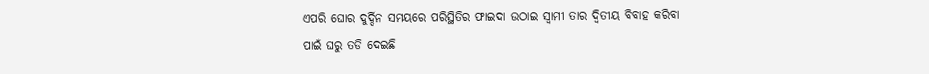ଏପରି ଘୋର ଦୁର୍ଦ୍ଦିନ ସମୟରେ ପରିସ୍ଥିତିର ଫାଇଦା ଉଠାଇ ସ୍ବାମୀ ତାର ଦ୍ବିତୀୟ ବିବାହ କରିବା ପାଇଁ ଘରୁ ତଡି ଦେଇଛି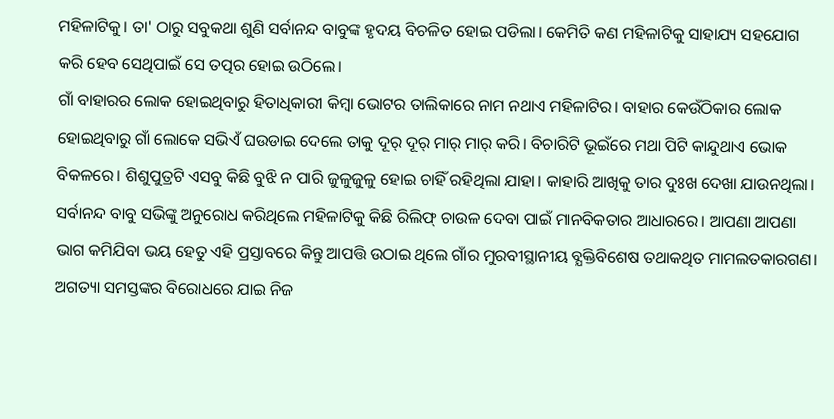ମହିଳାଟିକୁ। ତା' ଠାରୁ ସବୁକଥା ଶୁଣି ସର୍ବାନନ୍ଦ ବାବୁଙ୍କ ହୃଦୟ ବିଚଳିତ ହୋଇ ପଡିଲା। କେମିତି କଣ ମହିଳାଟିକୁ ସାହାଯ୍ୟ ସହଯୋଗ କରି ହେବ ସେଥିପାଇଁ ସେ ତତ୍ପର ହୋଇ ଉଠିଲେ।
ଗାଁ ବାହାରର ଲୋକ ହୋଇଥିବାରୁ ହିତାଧିକାରୀ କିମ୍ବା ଭୋଟର ତାଲିକାରେ ନାମ ନଥାଏ ମହିଳାଟିର। ବାହାର କେଉଁଠିକାର ଲୋକ ହୋଇଥିବାରୁ ଗାଁ ଲୋକେ ସଭିଏଁ ଘଉଡାଇ ଦେଲେ ତାକୁ ଦୂର୍ ଦୂର୍ ମାର୍ ମାର୍ କରି। ବିଚାରିଟି ଭୂଇଁରେ ମଥା ପିଟି କାନ୍ଦୁଥାଏ ଭୋକ ବିକଳରେ। ଶିଶୁପୁତ୍ରଟି ଏସବୁ କିଛି ବୁଝି ନ ପାରି ଜୁଳୁଜୁଳୁ ହୋଇ ଚାହିଁ ରହିଥିଲା ଯାହା। କାହାରି ଆଖିକୁ ତାର ଦୁଃଖ ଦେଖା ଯାଉନଥିଲା। ସର୍ବାନନ୍ଦ ବାବୁ ସଭିଙ୍କୁ ଅନୁରୋଧ କରିଥିଲେ ମହିଳାଟିକୁ କିଛି ରିଲିଫ୍ ଚାଉଳ ଦେବା ପାଇଁ ମାନବିକତାର ଆଧାରରେ। ଆପଣା ଆପଣା ଭାଗ କମିଯିବା ଭୟ ହେତୁ ଏହି ପ୍ରସ୍ତାବରେ କିନ୍ତୁ ଆପତ୍ତି ଉଠାଇ ଥିଲେ ଗାଁର ମୁରବୀସ୍ଥାନୀୟ ବ୍ଯକ୍ତିବିଶେଷ ତଥାକଥିତ ମାମଲତକାରଗଣ।
ଅଗତ୍ୟା ସମସ୍ତଙ୍କର ବିରୋଧରେ ଯାଇ ନିଜ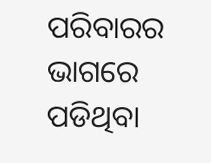ପରିବାରର ଭାଗରେ ପଡିଥିବା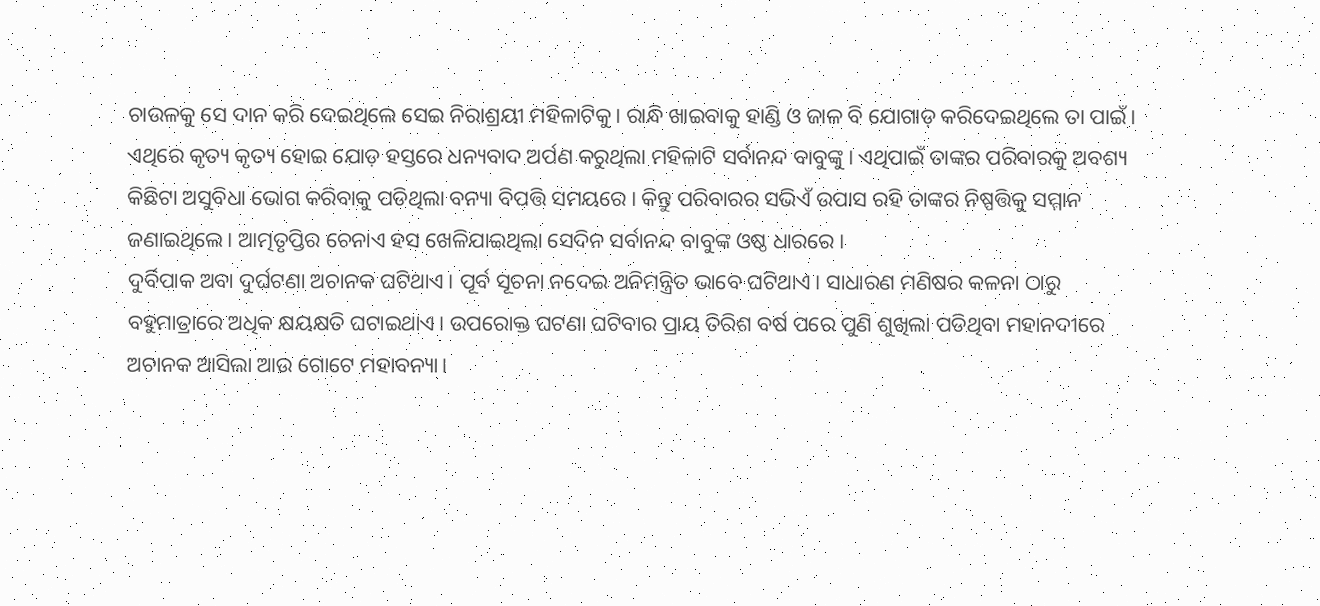ଚାଉଳକୁ ସେ ଦାନ କରି ଦେଇଥିଲେ ସେଇ ନିରାଶ୍ରୟୀ ମହିଳାଟିକୁ। ରାନ୍ଧି ଖାଇବାକୁ ହାଣ୍ଡି ଓ ଜାଳ ବି ଯୋଗାଡ଼ କରିଦେଇଥିଲେ ତା ପାଇଁ। ଏଥିରେ କୃତ୍ୟ କୃତ୍ୟ ହୋଇ ଯୋଡ଼ ହସ୍ତରେ ଧନ୍ୟବାଦ ଅର୍ପଣ କରୁଥିଲା ମହିଳାଟି ସର୍ବାନନ୍ଦ ବାବୁଙ୍କୁ। ଏଥିପାଇଁ ତାଙ୍କର ପରିବାରକୁ ଅବଶ୍ୟ କିଛିଟା ଅସୁବିଧା ଭୋଗ କରିବାକୁ ପଡିଥିଲା ବନ୍ୟା ବିପତ୍ତି ସମୟରେ। କିନ୍ତୁ ପରିବାରର ସଭିଏଁ ଉପାସ ରହି ତାଙ୍କର ନିଷ୍ପତ୍ତିକୁ ସମ୍ମାନ ଜଣାଇଥିଲେ। ଆତ୍ମତୃପ୍ତିର ଚେନାଏ ହସ ଖେଳିଯାଇଥିଲା ସେଦିନ ସର୍ବାନନ୍ଦ ବାବୁଙ୍କ ଓଷ୍ଠ ଧାରରେ।
ଦୁର୍ବିପାକ ଅବା ଦୁର୍ଘଟଣା ଅଚାନକ ଘଟିଥାଏ। ପୂର୍ବ ସୂଚନା ନଦେଇ ଅନିମନ୍ତ୍ରିତ ଭାବେ ଘଟିଥାଏ। ସାଧାରଣ ମଣିଷର କଳନା ଠାରୁ ବହୁମାତ୍ରାରେ ଅଧିକ କ୍ଷୟକ୍ଷତି ଘଟାଇଥାଏ। ଉପରୋକ୍ତ ଘଟଣା ଘଟିବାର ପ୍ରାୟ ତିରିଶ ବର୍ଷ ପରେ ପୁଣି ଶୁଖିଲା ପଡିଥିବା ମହାନଦୀରେ ଅଚାନକ ଆସିଲା ଆଉ ଗୋଟେ ମହାବନ୍ୟା।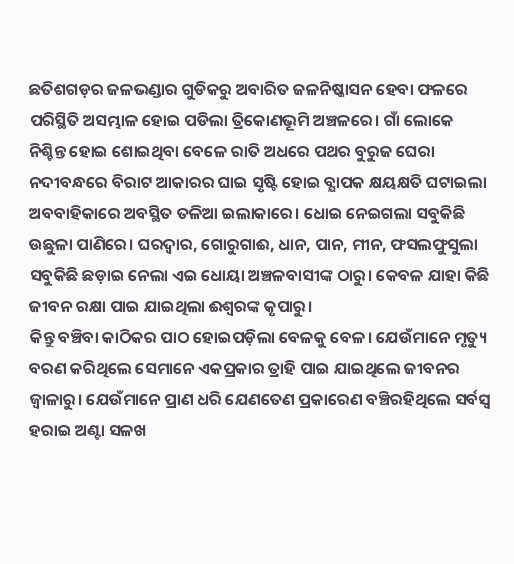ଛତିଶଗଡ଼ର ଜଳଭଣ୍ଡାର ଗୁଡିକରୁ ଅବାରିତ ଜଳନିଷ୍କାସନ ହେବା ଫଳରେ ପରିସ୍ଥିତି ଅସମ୍ଭାଳ ହୋଇ ପଡିଲା ତ୍ରିକୋଣଭୂମି ଅଞ୍ଚଳରେ। ଗାଁ ଲୋକେ ନିଶ୍ଚିନ୍ତ ହୋଇ ଶୋଇଥିବା ବେଳେ ରାତି ଅଧରେ ପଥର ବୁରୁଜ ଘେରା ନଦୀବନ୍ଧରେ ବିରାଟ ଆକାରର ଘାଇ ସୃଷ୍ଟି ହୋଇ ବ୍ଯାପକ କ୍ଷୟକ୍ଷତି ଘଟାଇଲା ଅବବାହିକାରେ ଅବସ୍ଥିତ ତଳିଆ ଇଲାକାରେ। ଧୋଇ ନେଇଗଲା ସବୁକିଛି ଉଛୁଳା ପାଣିରେ। ଘରଦ୍ବାର, ଗୋରୁଗାଈ, ଧାନ, ପାନ, ମୀନ, ଫସଲଫୁସୁଲା ସବୁକିଛି ଛଡ଼ାଇ ନେଲା ଏଇ ଧୋୟା ଅଞ୍ଚଳବାସୀଙ୍କ ଠାରୁ। କେବଳ ଯାହା କିଛି ଜୀବନ ରକ୍ଷା ପାଇ ଯାଇଥିଲା ଈଶ୍ବରଙ୍କ କୃପାରୁ।
କିନ୍ତୁ ବଞ୍ଚିବା କାଠିକର ପାଠ ହୋଇପଡ଼ିଲା ବେଳକୁ ବେଳ। ଯେଉଁମାନେ ମୃତ୍ୟୁ ବରଣ କରିଥିଲେ ସେମାନେ ଏକପ୍ରକାର ତ୍ରାହି ପାଇ ଯାଇଥିଲେ ଜୀବନର ଜ୍ୱାଳାରୁ। ଯେଉଁମାନେ ପ୍ରାଣ ଧରି ଯେଣତେଣ ପ୍ରକାରେଣ ବଞ୍ଚିରହିଥିଲେ ସର୍ବସ୍ବ ହରାଇ ଅଣ୍ଟା ସଳଖ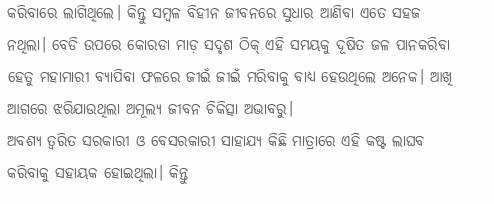କରିବାରେ ଲାଗିଥିଲେ। କିନ୍ତୁ ସମ୍ବଳ ବିହୀନ ଜୀବନରେ ସୁଧାର ଆଣିବା ଏତେ ସହଜ ନଥିଲା। ବେଡି ଉପରେ କୋରଡା ମାଡ଼ ସଦୃଶ ଠିକ୍ ଏହି ସମୟକୁ ଦୂଷିତ ଜଳ ପାନକରିବା ହେତୁ ମହାମାରୀ ବ୍ଯାପିବା ଫଳରେ ଜୀଇଁ ଜୀଇଁ ମରିବାକୁ ବାଧ୍ଯ ହେଉଥିଲେ ଅନେକ। ଆଖି ଆଗରେ ଝରିଯାଉଥିଲା ଅମୂଲ୍ୟ ଜୀବନ ଚିକିତ୍ସା ଅଭାବରୁ।
ଅବଶ୍ୟ ତ୍ବରିତ ସରକାରୀ ଓ ବେସରକାରୀ ସାହାଯ୍ୟ କିଛି ମାତ୍ରାରେ ଏହି କଷ୍ଟ ଲାଘବ କରିବାକୁ ସହାୟକ ହୋଇଥିଲା। କିନ୍ତୁ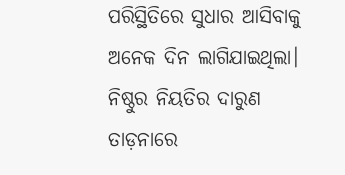ପରିସ୍ଥିତିରେ ସୁଧାର ଆସିବାକୁ ଅନେକ ଦିନ ଲାଗିଯାଇଥିଲା। ନିଷ୍ଠୁର ନିୟତିର ଦାରୁଣ ତାଡ଼ନାରେ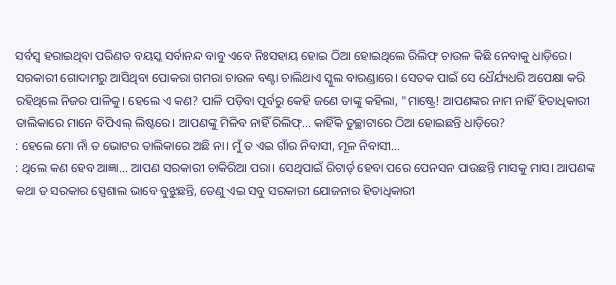ସର୍ବସ୍ବ ହରାଇଥିବା ପରିଣତ ବୟସ୍କ ସର୍ବାନନ୍ଦ ବାବୁ ଏବେ ନିଃସହାୟ ହୋଇ ଠିଆ ହୋଇଥିଲେ ରିଲିଫ୍ ଚାଉଳ କିଛି ନେବାକୁ ଧାଡ଼ିରେ। ସରକାରୀ ଗୋଦାମରୁ ଆସିଥିବା ପୋକରା ଗମରା ଚାଉଳ ବଣ୍ଟା ଚାଲିଥାଏ ସ୍କୁଲ ବାରଣ୍ଡାରେ। ସେତକ ପାଇଁ ସେ ଧୈର୍ଯ୍ୟଧରି ଅପେକ୍ଷା କରି ରହିଥିଲେ ନିଜର ପାଳିକୁ। ହେଲେ ଏ କଣ? ପାଳି ପଡ଼ିବା ପୂର୍ବରୁ କେହି ଜଣେ ତାଙ୍କୁ କହିଲା, "ମାଷ୍ଟ୍ରେ! ଆପଣଙ୍କର ନାମ ନାହିଁ ହିତାଧିକାରୀ ତାଲିକାରେ ମାନେ ବିପିଏଲ୍ ଲିଷ୍ଟରେ। ଆପଣଙ୍କୁ ମିଳିବ ନାହିଁ ରିଲିଫ୍... କାହିଁକି ତୁଚ୍ଛାଟାରେ ଠିଆ ହୋଇଛନ୍ତି ଧାଡ଼ିରେ?
: ହେଲେ ମୋ ନାଁ ତ ଭୋଟର ତାଲିକାରେ ଅଛି ନା। ମୁଁ ତ ଏଇ ଗାଁର ନିବାସୀ, ମୂଳ ନିବାସୀ...
: ଥିଲେ କଣ ହେବ ଆଜ୍ଞା... ଆପଣ ସରକାରୀ ଚାକିରିଆ ପରା। ସେଥିପାଇଁ ରିଟାର୍ଡ୍ ହେବା ପରେ ପେନସନ ପାଉଛନ୍ତି ମାସକୁ ମାସ। ଆପଣଙ୍କ କଥା ତ ସରକାର ସ୍ପେଶାଲ ଭାବେ ବୁଝୁଛନ୍ତି, ତେଣୁ ଏଇ ସବୁ ସରକାରୀ ଯୋଜନାର ହିତାଧିକାରୀ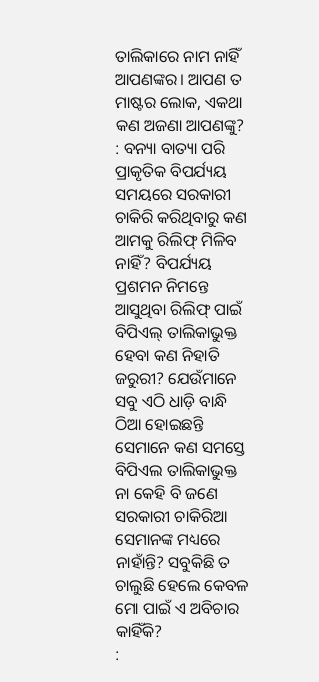ତାଲିକାରେ ନାମ ନାହିଁ ଆପଣଙ୍କର। ଆପଣ ତ ମାଷ୍ଟର ଲୋକ, ଏକଥା କଣ ଅଜଣା ଆପଣଙ୍କୁ?
: ବନ୍ୟା ବାତ୍ୟା ପରି ପ୍ରାକୃତିକ ବିପର୍ଯ୍ୟୟ ସମୟରେ ସରକାରୀ ଚାକିରି କରିଥିବାରୁ କଣ ଆମକୁ ରିଲିଫ୍ ମିଳିବ ନାହିଁ? ବିପର୍ଯ୍ୟୟ ପ୍ରଶମନ ନିମନ୍ତେ ଆସୁଥିବା ରିଲିଫ୍ ପାଇଁ ବିପିଏଲ୍ ତାଲିକାଭୁକ୍ତ ହେବା କଣ ନିହାତି ଜରୁରୀ? ଯେଉଁମାନେ ସବୁ ଏଠି ଧାଡ଼ି ବାନ୍ଧି ଠିଆ ହୋଇଛନ୍ତି ସେମାନେ କଣ ସମସ୍ତେ ବିପିଏଲ ତାଲିକାଭୁକ୍ତ ନା କେହି ବି ଜଣେ ସରକାରୀ ଚାକିରିଆ ସେମାନଙ୍କ ମଧ୍ୟରେ ନାହାଁନ୍ତି? ସବୁକିଛି ତ ଚାଲୁଛି ହେଲେ କେବଳ ମୋ ପାଇଁ ଏ ଅବିଚାର କାହିଁକି?
: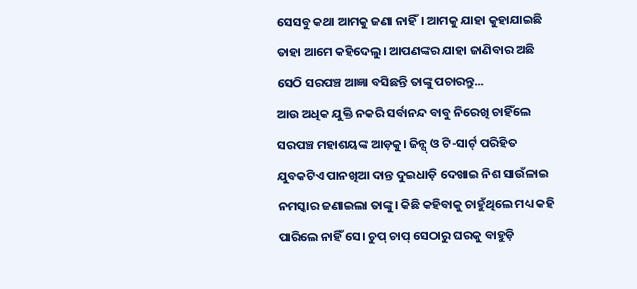ସେସବୁ କଥା ଆମକୁ ଜଣା ନାହିଁ। ଆମକୁ ଯାହା କୁହାଯାଇଛି ତାହା ଆମେ କହିଦେଲୁ। ଆପଣଙ୍କର ଯାହା ଜାଣିବାର ଅଛି ସେଠି ସରପଞ୍ଚ ଆଜ୍ଞା ବସିଛନ୍ତି ତାଙ୍କୁ ପଚାରନ୍ତୁ...
ଆଉ ଅଧିକ ଯୁକ୍ତି ନକରି ସର୍ବାନନ୍ଦ ବାବୁ ନିରେଖି ଚାହିଁଲେ ସରପଞ୍ଚ ମହାଶୟଙ୍କ ଆଡ଼କୁ। ଜିନ୍ସ୍ ଓ ଟି-ସାର୍ଟ୍ ପରିହିତ ଯୁବକଟିଏ ପାନଖିଆ ଦାନ୍ତ ଦୁଇଧାଡ଼ି ଦେଖାଇ ନିଶ ସାଉଁଳାଇ ନମସ୍କାର ଜଣାଇଲା ତାଙ୍କୁ। କିଛି କହିବାକୁ ଚାହୁଁଥିଲେ ମଧ୍ୟ କହି ପାରିଲେ ନାହିଁ ସେ। ଚୁପ୍ ଚାପ୍ ସେଠାରୁ ଘରକୁ ବାହୁଡ଼ି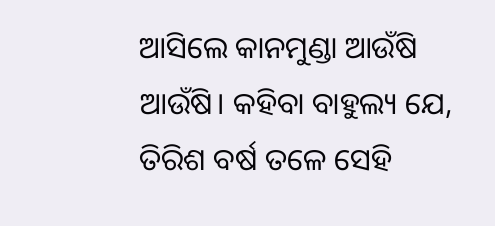ଆସିଲେ କାନମୁଣ୍ଡା ଆଉଁଷି ଆଉଁଷି। କହିବା ବାହୁଲ୍ୟ ଯେ, ତିରିଶ ବର୍ଷ ତଳେ ସେହି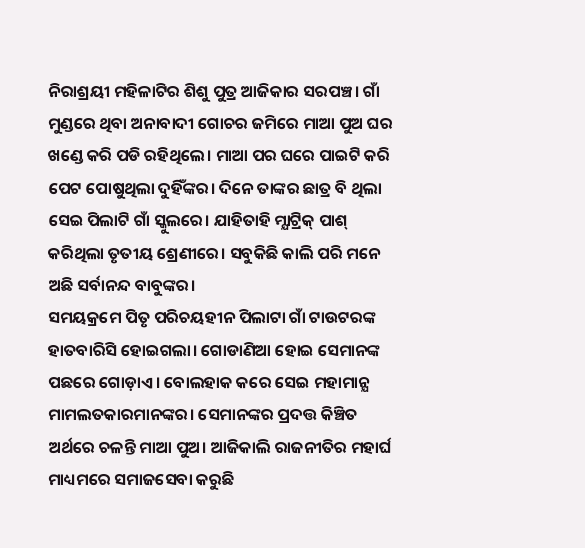ନିରାଶ୍ରୟୀ ମହିଳାଟିର ଶିଶୁ ପୁତ୍ର ଆଜିକାର ସରପଞ୍ଚ। ଗାଁ ମୁଣ୍ଡରେ ଥିବା ଅନାବାଦୀ ଗୋଚର ଜମିରେ ମାଆ ପୁଅ ଘର ଖଣ୍ଡେ କରି ପଡି ରହିଥିଲେ। ମାଆ ପର ଘରେ ପାଇଟି କରି ପେଟ ପୋଷୁଥିଲା ଦୁହିଁଙ୍କର। ଦିନେ ତାଙ୍କର ଛାତ୍ର ବି ଥିଲା ସେଇ ପିଲାଟି ଗାଁ ସ୍କୁଲରେ। ଯାହିତାହି ମ୍ଯାଟ୍ରିକ୍ ପାଶ୍ କରିଥିଲା ତୃତୀୟ ଶ୍ରେଣୀରେ। ସବୁକିଛି କାଲି ପରି ମନେ ଅଛି ସର୍ବାନନ୍ଦ ବାବୁଙ୍କର।
ସମୟକ୍ରମେ ପିତୃ ପରିଚୟହୀନ ପିଲାଟା ଗାଁ ଟାଉଟରଙ୍କ ହାତବାରିସି ହୋଇଗଲା। ଗୋଡାଣିଆ ହୋଇ ସେମାନଙ୍କ ପଛରେ ଗୋଡ଼ାଏ। ବୋଲହାକ କରେ ସେଇ ମହାମାନ୍ଯ ମାମଲତକାରମାନଙ୍କର। ସେମାନଙ୍କର ପ୍ରଦତ୍ତ କିଞ୍ଚିତ ଅର୍ଥରେ ଚଳନ୍ତି ମାଆ ପୁଅ। ଆଜିକାଲି ରାଜନୀତିର ମହାର୍ଘ ମାଧ୍ୟମରେ ସମାଜସେବା କରୁଛି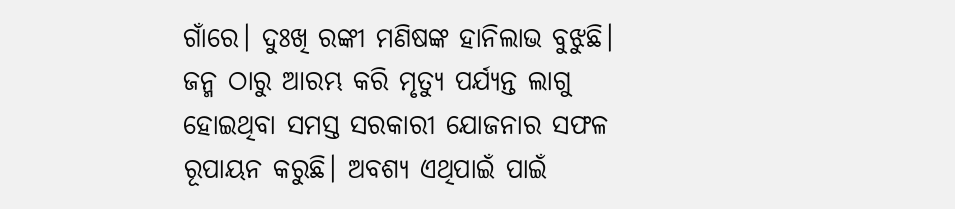ଗାଁରେ। ଦୁଃଖି ରଙ୍କୀ ମଣିଷଙ୍କ ହାନିଲାଭ ବୁଝୁଛି। ଜନ୍ମ ଠାରୁ ଆରମ୍ଭ କରି ମୃତ୍ଯୁ ପର୍ଯ୍ୟନ୍ତ ଲାଗୁ ହୋଇଥିବା ସମସ୍ତ ସରକାରୀ ଯୋଜନାର ସଫଳ ରୂପାୟନ କରୁଛି। ଅବଶ୍ୟ ଏଥିପାଇଁ ପାଇଁ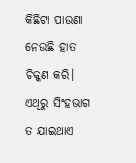କିଛିଟା ପାଉଣା ନେଉଛି ହାତ ଚିକ୍କଣ କରି। ଏଥିରୁ ସିଂହଭାଗ ତ ଯାଇଥାଏ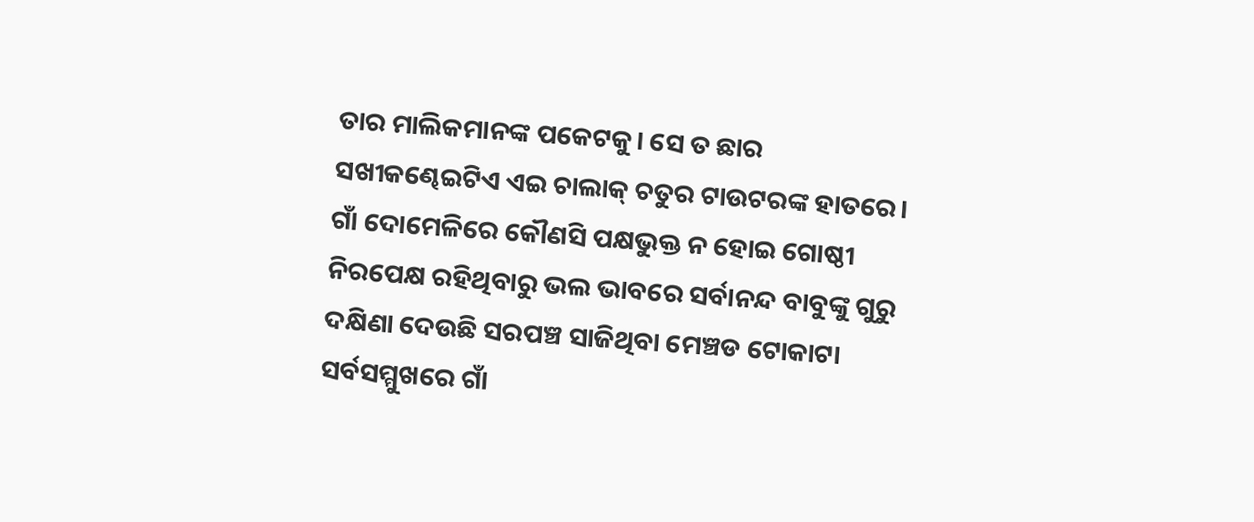ତାର ମାଲିକମାନଙ୍କ ପକେଟକୁ। ସେ ତ ଛାର ସଖୀକଣ୍ଢେଇଟିଏ ଏଇ ଚାଲାକ୍ ଚତୁର ଟାଉଟରଙ୍କ ହାତରେ।
ଗାଁ ଦୋମେଳିରେ କୌଣସି ପକ୍ଷଭୁକ୍ତ ନ ହୋଇ ଗୋଷ୍ଠୀ ନିରପେକ୍ଷ ରହିଥିବାରୁ ଭଲ ଭାବରେ ସର୍ବାନନ୍ଦ ବାବୁଙ୍କୁ ଗୁରୁ ଦକ୍ଷିଣା ଦେଉଛି ସରପଞ୍ଚ ସାଜିଥିବା ମେଞ୍ଚଡ ଟୋକାଟା ସର୍ବସମ୍ମୁଖରେ ଗାଁ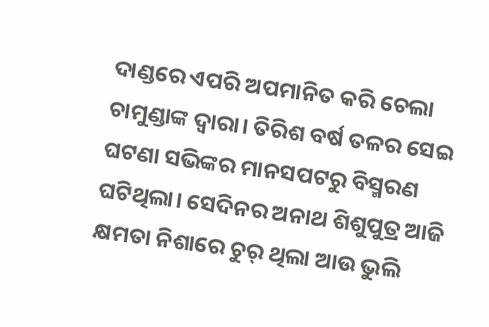ଦାଣ୍ଡରେ ଏପରି ଅପମାନିତ କରି ଚେଲା ଚାମୁଣ୍ଡାଙ୍କ ଦ୍ବାରା। ତିରିଶ ବର୍ଷ ତଳର ସେଇ ଘଟଣା ସଭିଙ୍କର ମାନସପଟରୁ ବିସ୍ମରଣ ଘଟିଥିଲା। ସେଦିନର ଅନାଥ ଶିଶୁପୁତ୍ର ଆଜି କ୍ଷମତା ନିଶାରେ ଚୁର୍ ଥିଲା ଆଉ ଭୁଲି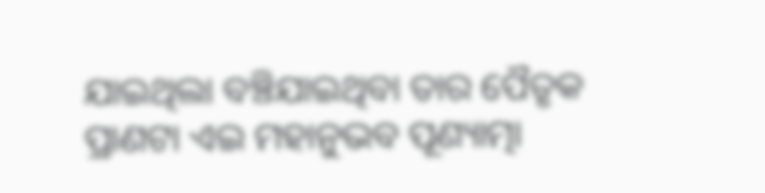ଯାଇଥିଲା ବଞ୍ଚିଯାଇଥିବା ତାର ପୈତୃକ ପ୍ରାଣଟା ଏଇ ମହାନୁଭବ ପୂଣ୍ୟାତ୍ମା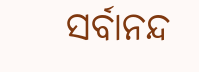ସର୍ବାନନ୍ଦ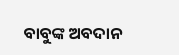ବାବୁଙ୍କ ଅବଦାନ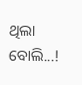ଥିଲା ବୋଲି...!